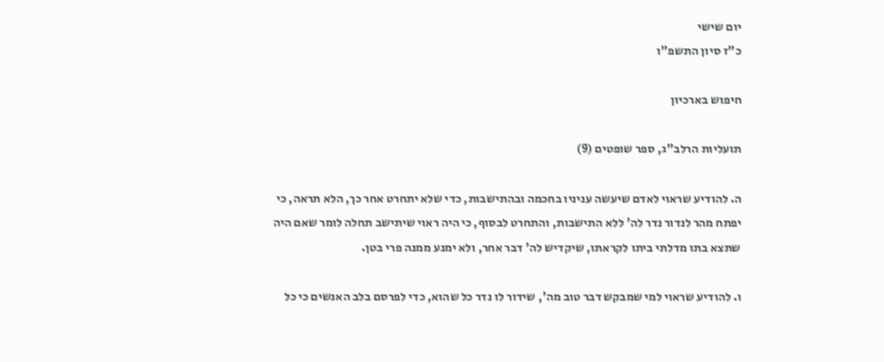יום שישי
כ"ז סיון התשפ"ו

חיפוש בארכיון

תועליות הרלב"ג, ספר שופטים (9)

ה. להודיע שראוי לאדם שיעשה עניניו בחכמה ובהתישבות, כדי שלא יתחרט אחר כך, הלא תראה, כי יפתח מהר לנדור נדר לה' ללא התישבות, והתחרט לבסוף, כי היה ראוי שיתישב תחלה לומר שאם היה שתצא בתו מדלתי ביתו לקראתו, שיקדיש לה' דבר אחר, ולא ימנע ממנה פרי בטן.

ו. להודיע שראוי למי שמבקש דבר טוב מה', שידור לו נדר כל שהוא, כדי לפרסם בלב האנשים כי כל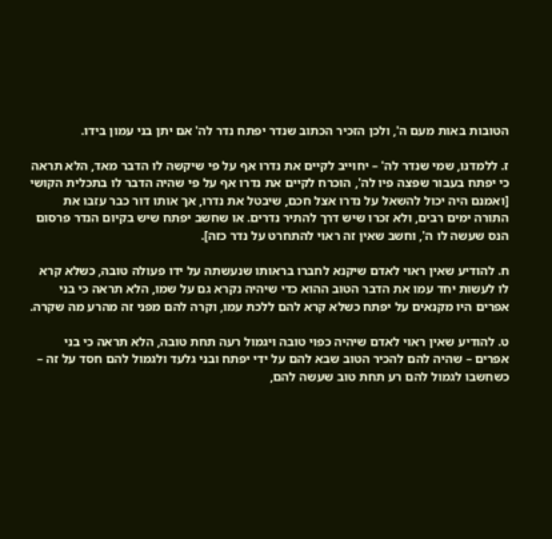הטובות באות מעם ה', ולכן הזכיר הכתוב שנדר יפתח נדר לה' אם יתן בני עמון בידו.

ז. ללמדנו, שמי שנדר לה' – יחוייב לקיים את נדרו אף על פי שיקשה לו הדבר מאד, הלא תראה כי יפתח בעבור שפצה פיו לה', הוכרח לקיים את נדרו אף על פי שהיה הדבר לו בתכלית הקושי [ואמנם היה יכול להשאל על נדרו אצל חכם, שיבטל את נדרו, אך אותו דור כבר עזבו את התורה ימים רבים, ולא זכרו שיש דרך להתיר נדרים. או שחשב יפתח שיש בקיום הנדר פרסום הנס שעשה לו ה', וחשב שאין זה ראוי להתחרט על נדר כזה].

ח. להודיע שאין ראוי לאדם שיקנא לחברו בראותו שנעשתה על ידו פעולה טובה, כשלא קרא לו לעשות יחד עמו את הדבר הטוב ההוא כדי שיהיה נקרא גם על שמו, הלא תראה כי בני אפרים היו מקנאים על יפתח כשלא קרא להם ללכת עמו, וקרה להם מפני זה מהרע מה שקרה.

ט. להודיע שאין ראוי לאדם שיהיה כפוי טובה ויגמול רעה תחת טובה, הלא תראה כי בני אפרים – שהיה להם להכיר הטוב שבא להם על ידי יפתח ובני גלעד ולגמול להם חסד על זה – כשחשבו לגמול להם רע תחת טוב שעשה להם,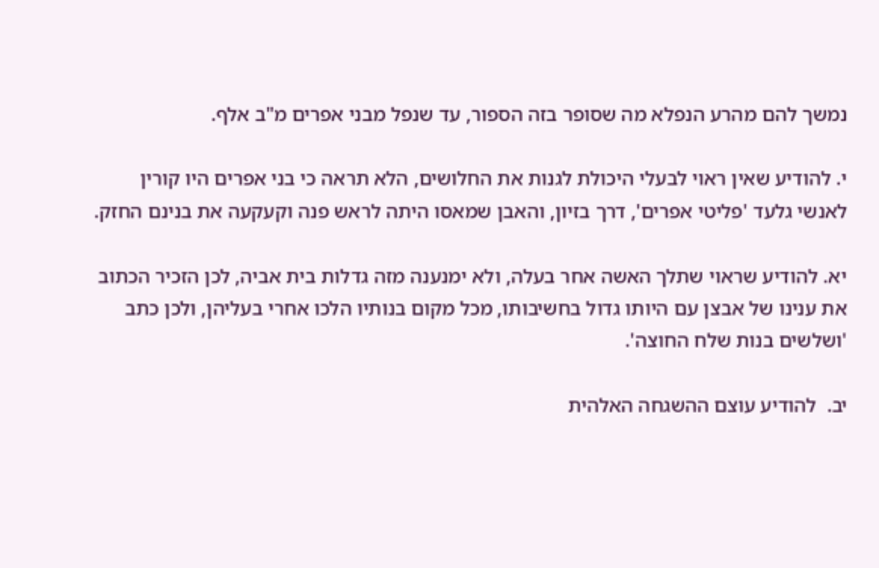נמשך להם מהרע הנפלא מה שסופר בזה הספור, עד שנפל מבני אפרים מ"ב אלף.

י. להודיע שאין ראוי לבעלי היכולת לגנות את החלושים, הלא תראה כי בני אפרים היו קורין לאנשי גלעד 'פליטי אפרים', דרך בזיון, והאבן שמאסו היתה לראש פנה וקעקעה את בנינם החזק.

יא. להודיע שראוי שתלך האשה אחר בעלה, ולא ימנענה מזה גדלות בית אביה, לכן הזכיר הכתוב את ענינו של אבצן עם היותו גדול בחשיבותו, מכל מקום בנותיו הלכו אחרי בעליהן, ולכן כתב 'ושלשים בנות שלח החוצה'.

יב.  להודיע עוצם ההשגחה האלהית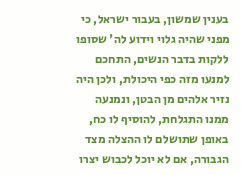בענין שמשון, בעבור ישראל, כי מפני שהיה גלוי וידוע לה' שסופו ללקות בדבר הנשים, התחכם למנעו מזה כפי היכולת, ולכן היה נזיר אלהים מן הבטן, ונמנעה ממנו התגלחת, להוסיף לו כח, באופן שתושלם לו ההצלה מצד הגבורה, אם לא יוכל לכבוש יצרו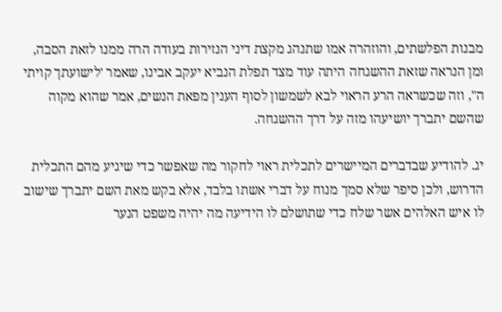מבנות הפלשתים, והוזהרה אמו שתנהג מקצת דיני הנזירות בעודה הרה ממנו לזאת הסבה, ומן הנראה שזאת ההשגחה היתה עוד מצד תפלת הנביא יעקב אבינו, שאמר 'לישועתך קויתי ה", וזה שכשראה הרע הראוי לבא לשמשון לסוף הענין מפאת הנשים, אמר שהוא מקוה שהשם יתברך יושיעהו מזה על דרך ההשגחה.

יג. להודיע שבדברים המיישרים לתכלית ראוי לחקור מה שאפשר כדי שיגיע מהם התכלית הדרוש, ולכן סיפר שלא סמך מנוח על דברי אשתו בלבד, אלא בקש מאת השם יתברך שישוב לו איש האלהים אשר שלח כדי שתושלם לו הידיעה מה יהיה משפט הנער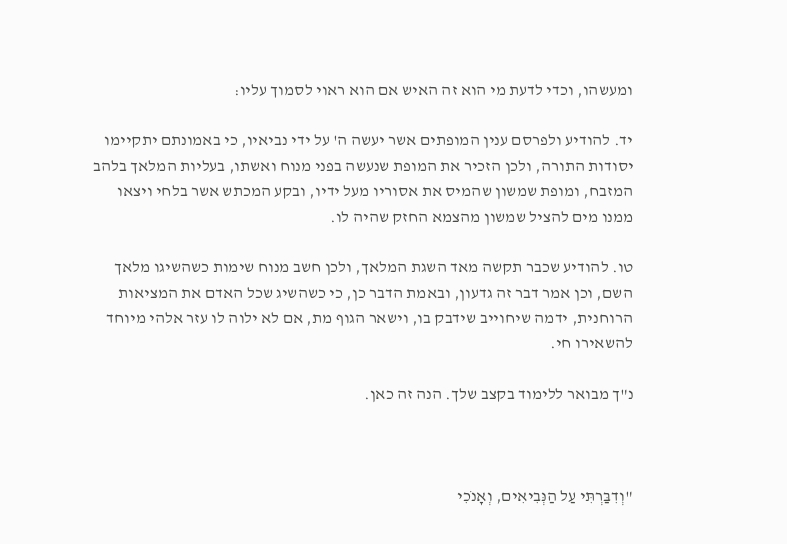ומעשהו, וכדי לדעת מי הוא זה האיש אם הוא ראוי לסמוך עליו:

יד. להודיע ולפרסם ענין המופתים אשר יעשה ה' על ידי נביאיו, כי באמונתם יתקיימו יסודות התורה, ולכן הזכיר את המופת שנעשה בפני מנוח ואשתו, בעליות המלאך בלהב המזבח, ומופת שמשון שהמיס את אסוריו מעל ידיו, ובקע המכתש אשר בלחי ויצאו ממנו מים להציל שמשון מהצמא החזק שהיה לו.

טו. להודיע שכבר תקשה מאד השגת המלאך, ולכן חשב מנוח שימות כשהשיגו מלאך השם, וכן אמר דבר זה גדעון, ובאמת הדבר כן, כי כשהשיג שכל האדם את המציאות הרוחנית, ידמה שיחוייב שידבק בו, וישאר הגוף מת, אם לא ילוה לו עזר אלהי מיוחד להשאירו חי.

נ"ך מבואר ללימוד בקצב שלך. הנה זה כאן.



"וְדִבַּרְתִּי עַל הַנְּבִיאִים, וְאָנֹכִי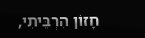חָזוֹן הִרְבֵּיתִי,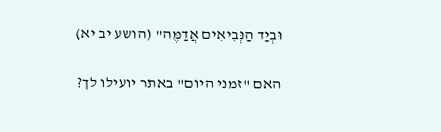וּבְיַד הַנְּבִיאִים אֲדַמֶּה" (הושע יב יא)

האם "זמני היום" באתר יועילו לך?